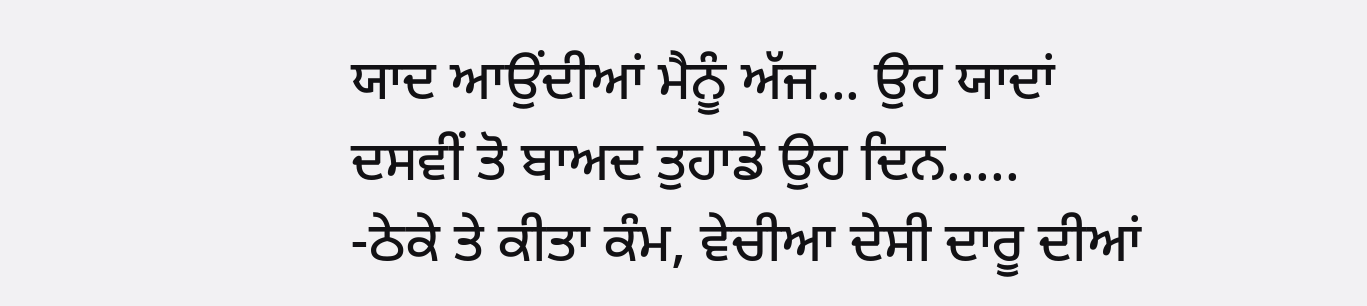ਯਾਦ ਆਉਂਦੀਆਂ ਮੈਨੂੰ ਅੱਜ... ਉਹ ਯਾਦਾਂ
ਦਸਵੀਂ ਤੋ ਬਾਅਦ ਤੁਹਾਡੇ ਉਹ ਦਿਨ.....
-ਠੇਕੇ ਤੇ ਕੀਤਾ ਕੰਮ, ਵੇਚੀਆ ਦੇਸੀ ਦਾਰੂ ਦੀਆਂ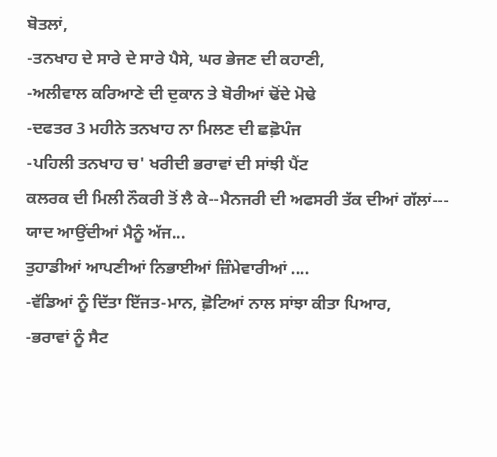ਬੋਤਲਾਂ,
-ਤਨਖਾਹ ਦੇ ਸਾਰੇ ਦੇ ਸਾਰੇ ਪੈਸੇ, ਘਰ ਭੇਜਣ ਦੀ ਕਹਾਣੀ,
-ਅਲੀਵਾਲ ਕਰਿਆਣੇ ਦੀ ਦੁਕਾਨ ਤੇ ਬੋਰੀਆਂ ਢੋਂਦੇ ਮੋਢੇ
-ਦਫਤਰ 3 ਮਹੀਨੇ ਤਨਖਾਹ ਨਾ ਮਿਲਣ ਦੀ ਛਛ਼ੋਪੰਜ
-ਪਹਿਲੀ ਤਨਖਾਹ ਚ' ਖਰੀਦੀ ਭਰਾਵਾਂ ਦੀ ਸਾਂਝੀ ਪੈਂਟ
ਕਲਰਕ ਦੀ ਮਿਲੀ ਨੌਕਰੀ ਤੋਂ ਲੈ ਕੇ--ਮੈਨਜਰੀ ਦੀ ਅਫਸਰੀ ਤੱਕ ਦੀਆਂ ਗੱਲਾਂ---
ਯਾਦ ਆਉਂਦੀਆਂ ਮੈਨੂੰ ਅੱਜ...
ਤੁਹਾਡੀਆਂ ਆਪਣੀਆਂ ਨਿਭਾਈਆਂ ਜ਼ਿੰਮੇਵਾਰੀਆਂ ....
-ਵੱਡਿਆਂ ਨੂੰ ਦਿੱਤਾ ਇੱਜਤ-ਮਾਨ, ਛ਼ੋਟਿਆਂ ਨਾਲ ਸਾਂਝਾ ਕੀਤਾ ਪਿਆਰ,
-ਭਰਾਵਾਂ ਨੂੰ ਸੈਟ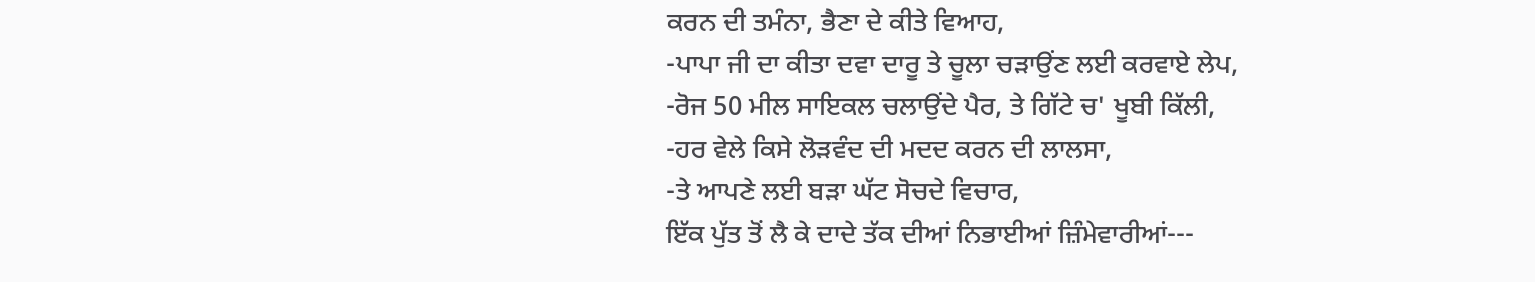ਕਰਨ ਦੀ ਤਮੰਨਾ, ਭੈਣਾ ਦੇ ਕੀਤੇ ਵਿਆਹ,
-ਪਾਪਾ ਜੀ ਦਾ ਕੀਤਾ ਦਵਾ ਦਾਰੂ ਤੇ ਚੂਲਾ ਚੜਾਉਂਣ ਲਈ ਕਰਵਾਏ ਲੇਪ,
-ਰੋਜ 50 ਮੀਲ ਸਾਇਕਲ ਚਲਾਉਂਦੇ ਪੈਰ, ਤੇ ਗਿੱਟੇ ਚ' ਖੂਬੀ ਕਿੱਲੀ,
-ਹਰ ਵੇਲੇ ਕਿਸੇ ਲੋੜਵੰਦ ਦੀ ਮਦਦ ਕਰਨ ਦੀ ਲਾਲਸਾ,
-ਤੇ ਆਪਣੇ ਲਈ ਬੜਾ ਘੱਟ ਸੋਚਦੇ ਵਿਚਾਰ,
ਇੱਕ ਪੁੱਤ ਤੋਂ ਲੈ ਕੇ ਦਾਦੇ ਤੱਕ ਦੀਆਂ ਨਿਭਾਈਆਂ ਜ਼ਿੰਮੇਵਾਰੀਆਂ---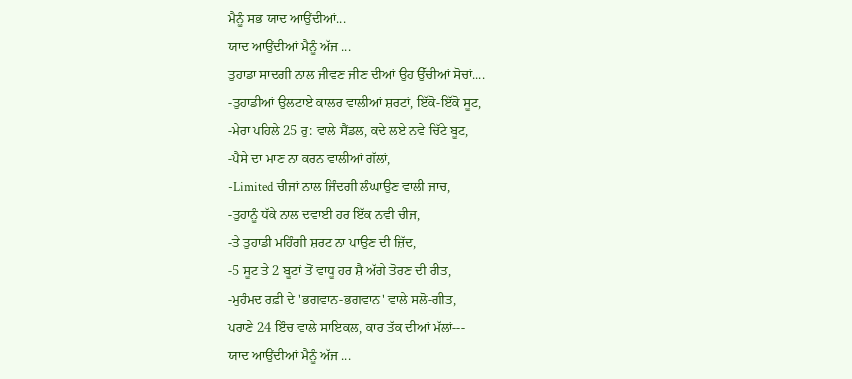ਮੈਨੂੰ ਸਭ ਯਾਦ ਆਉਂਦੀਆਂ...
ਯਾਦ ਆਉਂਦੀਆਂ ਮੈਨੂੰ ਅੱਜ ...
ਤੁਹਾਡਾ ਸਾਦਗੀ ਨਾਲ ਜੀਵਣ ਜੀਣ ਦੀਆਂ ਉਹ ਉੱਚੀਆਂ ਸੋਚਾਂ....
-ਤੁਹਾਡੀਆਂ ਉਲਟਾਏ ਕਾਲਰ ਵਾਲੀਆਂ ਸ਼ਰਟਾਂ, ਇੱਕੋ-ਇੱਕੋ ਸੂਟ,
-ਮੇਰਾ ਪਹਿਲੇ 25 ਰੁ: ਵਾਲੇ ਸੈਂਡਲ, ਕਦੇ ਲਏ ਨਵੇ ਚਿੱਟੇ ਬੂਟ,
-ਪੈਸੇ ਦਾ ਮਾਣ ਨਾ ਕਰਨ ਵਾਲੀਆਂ ਗੱਲਾਂ,
-Limited ਚੀਜਾਂ ਨਾਲ ਜਿੰਦਗੀ ਲੰਘਾਉਣ ਵਾਲੀ ਜਾਚ,
-ਤੁਹਾਨੂੰ ਧੱਕੇ ਨਾਲ ਦਵਾਈ ਹਰ ਇੱਕ ਨਵੀ ਚੀਜ,
-ਤੇ ਤੁਹਾਡੀ ਮਹਿੰਗੀ ਸ਼ਰਟ ਨਾ ਪਾਉਣ ਦੀ ਜ਼ਿੱਦ,
-5 ਸੂਟ ਤੇ 2 ਬੂਟਾਂ ਤੋਂ ਵਾਧੂ ਹਰ ਸ਼ੈ ਅੱਗੇ ਤੋਰਣ ਦੀ ਰੀਤ,
-ਮੁਹੰਮਦ ਰਫ਼ੀ ਦੇ 'ਭਗਵਾਨ-ਭਗਵਾਨ' ਵਾਲੇ ਸਲੋ-ਗੀਤ,
ਪਰਾਣੇ 24 ਇੰਚ ਵਾਲੇ ਸਾਇਕਲ, ਕਾਰ ਤੱਕ ਦੀਆਂ ਮੱਲਾਂ---
ਯਾਦ ਆਉਂਦੀਆਂ ਮੈਨੂੰ ਅੱਜ ...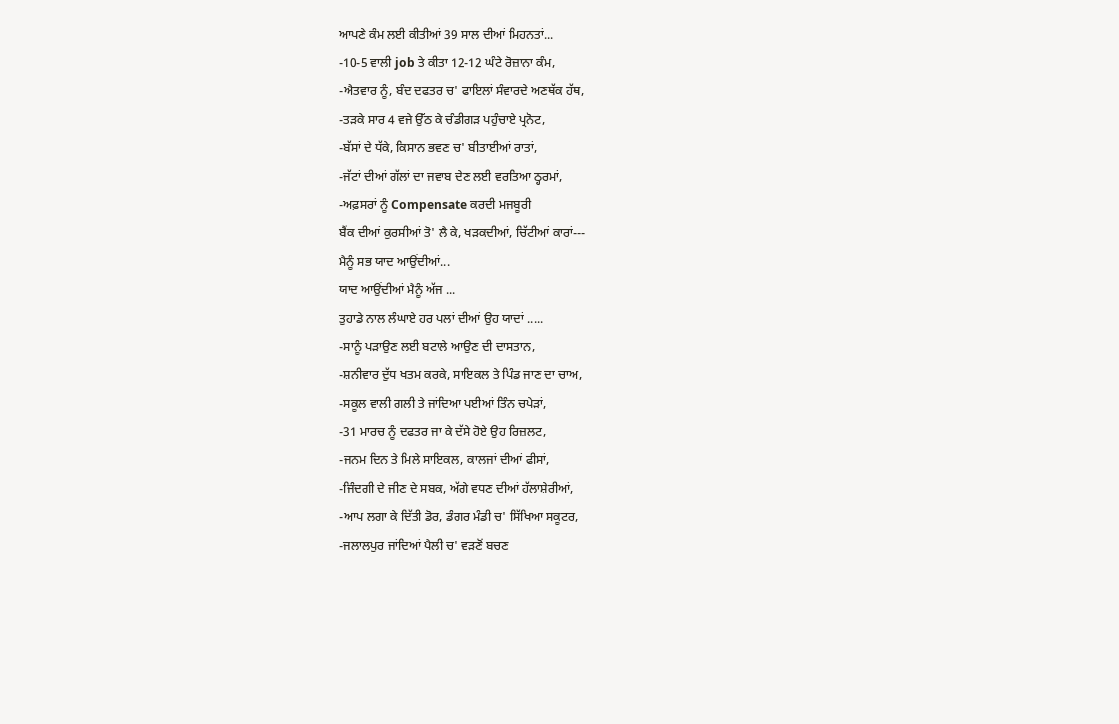ਆਪਣੇ ਕੰਮ ਲਈ ਕੀਤੀਆਂ 39 ਸਾਲ ਦੀਆਂ ਮਿਹਨਤਾਂ...
-10-5 ਵਾਲੀ job ਤੇ ਕੀਤਾ 12-12 ਘੰਟੇ ਰੋਜ਼ਾਨਾ ਕੰਮ,
-ਐਤਵਾਰ ਨੂੰ, ਬੰਦ ਦਫਤਰ ਚ' ਫਾਇਲਾਂ ਸੰਵਾਰਦੇ ਅਣਥੱਕ ਹੱਥ,
-ਤੜਕੇ ਸਾਰ 4 ਵਜੇ ਉੱਠ ਕੇ ਚੰਡੀਗੜ ਪਹੁੰਚਾਏ ਪ੍ਰਨੋਟ,
-ਬੱਸਾਂ ਦੇ ਧੱਕੇ, ਕਿਸਾਨ ਭਵਣ ਚ' ਬੀਤਾਈਆਂ ਰਾਤਾਂ,
-ਜੱਟਾਂ ਦੀਆਂ ਗੱਲਾਂ ਦਾ ਜਵਾਬ ਦੇਣ ਲਈ ਵਰਤਿਆ ਠ੍ਹਰਮਾਂ,
-ਅਫ਼ਸਰਾਂ ਨੂੰ Compensate ਕਰਦੀ ਮਜਬੂਰੀ
ਬੈਂਕ ਦੀਆਂ ਕੁਰਸੀਆਂ ਤੋ' ਲੈ ਕੇ, ਖੜਕਦੀਆਂ, ਚਿੱਟੀਆਂ ਕਾਰਾਂ---
ਮੈਨੂੰ ਸਭ ਯਾਦ ਆਉਂਦੀਆਂ...
ਯਾਦ ਆਉਂਦੀਆਂ ਮੈਨੂੰ ਅੱਜ ...
ਤੁਹਾਡੇ ਨਾਲ ਲੰਘਾਏ ਹਰ ਪਲਾਂ ਦੀਆਂ ਉਹ ਯਾਦਾਂ .....
-ਸਾਨੂੰ ਪੜਾਉਣ ਲਈ ਬਟਾਲੇ ਆਉਣ ਦੀ ਦਾਸਤਾਨ,
-ਸ਼ਨੀਵਾਰ ਦੁੱਧ ਖਤਮ ਕਰਕੇ, ਸਾਇਕਲ ਤੇ ਪਿੰਡ ਜਾਣ ਦਾ ਚਾਅ,
-ਸਕੂਲ ਵਾਲੀ ਗਲੀ ਤੇ ਜਾਂਦਿਆ ਪਈਆਂ ਤਿੰਨ ਚਪੇੜਾਂ,
-31 ਮਾਰਚ ਨੂੰ ਦਫਤਰ ਜਾ ਕੇ ਦੱਸੇ ਹੋਏ ਉਹ ਰਿਜ਼ਲਟ,
-ਜਨਮ ਦਿਨ ਤੇ ਮਿਲੇ ਸਾਇਕਲ, ਕਾਲਜਾਂ ਦੀਆਂ ਫੀਸਾਂ,
-ਜਿੰਦਗੀ ਦੇ ਜੀਣ ਦੇ ਸਬਕ, ਅੱਗੇ ਵਧਣ ਦੀਆਂ ਹੱਲਾਸ਼ੇਰੀਆਂ,
-ਆਪ ਲਗਾ ਕੇ ਦਿੱਤੀ ਡੋਰ, ਡੰਗਰ ਮੰਡੀ ਚ' ਸਿੱਖਿਆ ਸਕੂਟਰ,
-ਜਲਾਲਪੁਰ ਜਾਂਦਿਆਂ ਪੈਲੀ ਚ' ਵੜਣੋਂ ਬਚਣ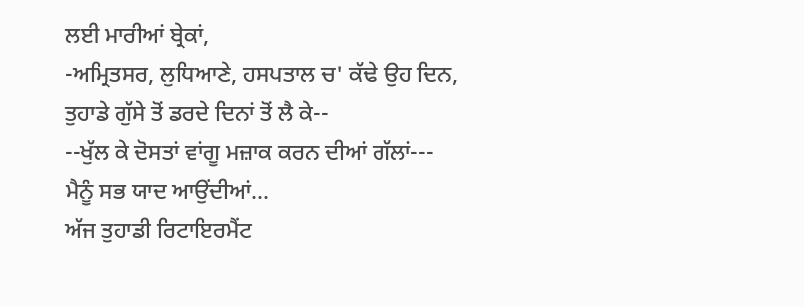ਲਈ ਮਾਰੀਆਂ ਬ੍ਰੇਕਾਂ,
-ਅਮ੍ਰਿਤਸਰ, ਲੁਧਿਆਣੇ, ਹਸਪਤਾਲ ਚ' ਕੱਢੇ ਉਹ ਦਿਨ,
ਤੁਹਾਡੇ ਗੁੱਸੇ ਤੋਂ ਡਰਦੇ ਦਿਨਾਂ ਤੋਂ ਲੈ ਕੇ--
--ਖੁੱਲ ਕੇ ਦੋਸਤਾਂ ਵਾਂਗੂ ਮਜ਼ਾਕ ਕਰਨ ਦੀਆਂ ਗੱਲਾਂ---
ਮੈਨੂੰ ਸਭ ਯਾਦ ਆਉਂਦੀਆਂ...
ਅੱਜ ਤੁਹਾਡੀ ਰਿਟਾਇਰਮੈਂਟ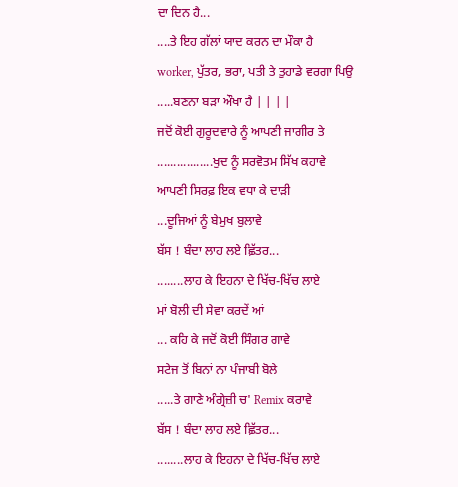ਦਾ ਦਿਨ ਹੈ...
....ਤੇ ਇਹ ਗੱਲਾਂ ਯਾਦ ਕਰਨ ਦਾ ਮੌਕਾ ਹੈ
worker, ਪੁੱਤਰ, ਭਰਾ, ਪਤੀ ਤੇ ਤੁਹਾਡੇ ਵਰਗਾ ਪਿਉ
.....ਬਣਨਾ ਬੜਾ ਔਖਾ ਹੈ | | | |
ਜਦੋਂ ਕੋਈ ਗੁਰੂਦਵਾਰੇ ਨੂੰ ਆਪਣੀ ਜਾਗੀਰ ਤੇ
.................ਖੁਦ ਨੂੰ ਸਰਵੋਤਮ ਸਿੱਖ ਕਹਾਵੇ
ਆਪਣੀ ਸਿਰਫ਼ ਇਕ ਵਧਾ ਕੇ ਦਾੜੀ
...ਦੂਜਿਆਂ ਨੂੰ ਬੇਮੁਖ ਬੁਲਾਵੇ
ਬੱਸ ! ਬੰਦਾ ਲਾਹ ਲਏ ਛ਼ਿੱਤਰ...
........ਲਾਹ ਕੇ ਇਹਨਾ ਦੇ ਖਿੱਚ-ਖਿੱਚ ਲਾਏ
ਮਾਂ ਬੋਲੀ ਦੀ ਸੇਵਾ ਕਰਦੇਂ ਆਂ
... ਕਹਿ ਕੇ ਜਦੋਂ ਕੋਈ ਸਿੰਗਰ ਗਾਵੇ
ਸਟੇਜ ਤੋਂ ਬਿਨਾਂ ਨਾ ਪੰਜਾਬੀ ਬੋਲੇ
.....ਤੇ ਗਾਣੇ ਅੰਗ੍ਰੇਜ਼ੀ ਚ' Remix ਕਰਾਵੇ
ਬੱਸ ! ਬੰਦਾ ਲਾਹ ਲਏ ਛ਼ਿੱਤਰ...
........ਲਾਹ ਕੇ ਇਹਨਾ ਦੇ ਖਿੱਚ-ਖਿੱਚ ਲਾਏ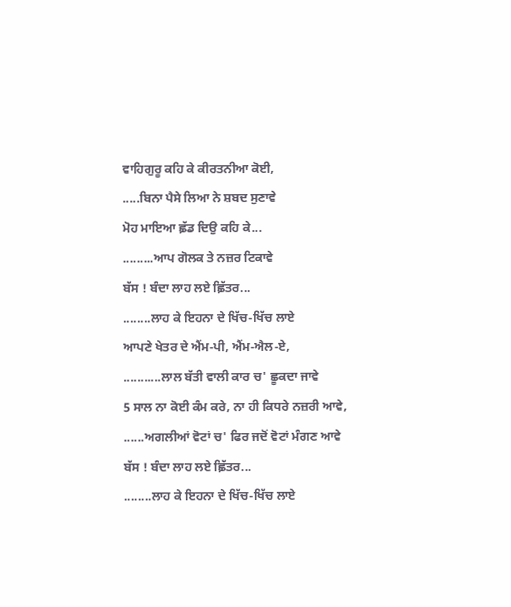ਵਾਹਿਗੁਰੂ ਕਹਿ ਕੇ ਕੀਰਤਨੀਆ ਕੋਈ,
.....ਬਿਨਾ ਪੈਸੇ ਲਿਆ ਨੇ ਸ਼ਬਦ ਸੁਣਾਵੇ
ਮੋਹ ਮਾਇਆ ਛ਼ੱਡ ਦਿਉ ਕਹਿ ਕੇ...
.........ਆਪ ਗੋਲਕ ਤੇ ਨਜ਼ਰ ਟਿਕਾਵੇ
ਬੱਸ ! ਬੰਦਾ ਲਾਹ ਲਏ ਛ਼ਿੱਤਰ...
........ਲਾਹ ਕੇ ਇਹਨਾ ਦੇ ਖਿੱਚ-ਖਿੱਚ ਲਾਏ
ਆਪਣੇ ਖੇਤਰ ਦੇ ਐਂਮ-ਪੀ, ਐਂਮ-ਐਲ-ਏ,
...........ਲਾਲ ਬੱਤੀ ਵਾਲੀ ਕਾਰ ਚ' ਛੂਕਦਾ ਜਾਵੇ
5 ਸਾਲ ਨਾ ਕੋਈ ਕੰਮ ਕਰੇ, ਨਾ ਹੀ ਕਿਧਰੇ ਨਜ਼ਰੀ ਆਵੇ,
......ਅਗਲੀਆਂ ਵੋਟਾਂ ਚ' ਫਿਰ ਜਦੋਂ ਵੋਟਾਂ ਮੰਗਣ ਆਵੇ
ਬੱਸ ! ਬੰਦਾ ਲਾਹ ਲਏ ਛ਼ਿੱਤਰ...
........ਲਾਹ ਕੇ ਇਹਨਾ ਦੇ ਖਿੱਚ-ਖਿੱਚ ਲਾਏ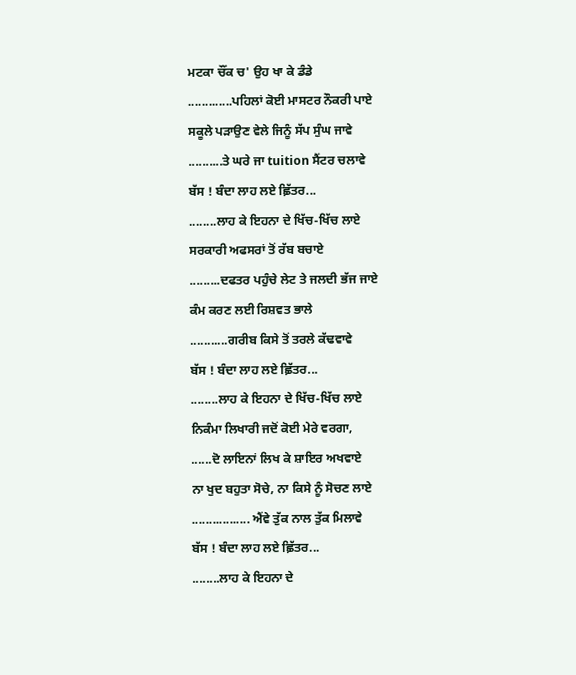ਮਟਕਾ ਚੌਂਕ ਚ' ਉਹ ਖਾ ਕੇ ਡੰਡੇ
.............ਪਹਿਲਾਂ ਕੋਈ ਮਾਸਟਰ ਨੌਕਰੀ ਪਾਏ
ਸਕੂਲੇ ਪੜਾਉਣ ਵੇਲੇ ਜਿਨੂੰ ਸੱਪ ਸੁੰਘ ਜਾਵੇ
..........ਤੇ ਘਰੇ ਜਾ tuition ਸੈਂਟਰ ਚਲਾਵੇ
ਬੱਸ ! ਬੰਦਾ ਲਾਹ ਲਏ ਛ਼ਿੱਤਰ...
........ਲਾਹ ਕੇ ਇਹਨਾ ਦੇ ਖਿੱਚ-ਖਿੱਚ ਲਾਏ
ਸਰਕਾਰੀ ਅਫਸਰਾਂ ਤੋਂ ਰੱਬ ਬਚਾਏ
.........ਦਫਤਰ ਪਹੁੰਚੇ ਲੇਟ ਤੇ ਜਲਦੀ ਭੱਜ ਜਾਏ
ਕੰਮ ਕਰਣ ਲਈ ਰਿਸ਼ਵਤ ਭਾਲੇ
...........ਗਰੀਬ ਕਿਸੇ ਤੋਂ ਤਰਲੇ ਕੱਢਵਾਵੇ
ਬੱਸ ! ਬੰਦਾ ਲਾਹ ਲਏ ਛ਼ਿੱਤਰ...
........ਲਾਹ ਕੇ ਇਹਨਾ ਦੇ ਖਿੱਚ-ਖਿੱਚ ਲਾਏ
ਨਿਕੰਮਾ ਲਿਖਾਰੀ ਜਦੋਂ ਕੋਈ ਮੇਰੇ ਵਰਗਾ,
......ਦੋ ਲਾਇਨਾਂ ਲਿਖ ਕੇ ਸ਼ਾਇਰ ਅਖਵਾਏ
ਨਾ ਖੁਦ ਬਹੁਤਾ ਸੋਚੇ, ਨਾ ਕਿਸੇ ਨੂੰ ਸੋਚਣ ਲਾਏ
................. ਐਂਵੇ ਤੁੱਕ ਨਾਲ ਤੁੱਕ ਮਿਲਾਵੇ
ਬੱਸ ! ਬੰਦਾ ਲਾਹ ਲਏ ਛ਼ਿੱਤਰ...
........ਲਾਹ ਕੇ ਇਹਨਾ ਦੇ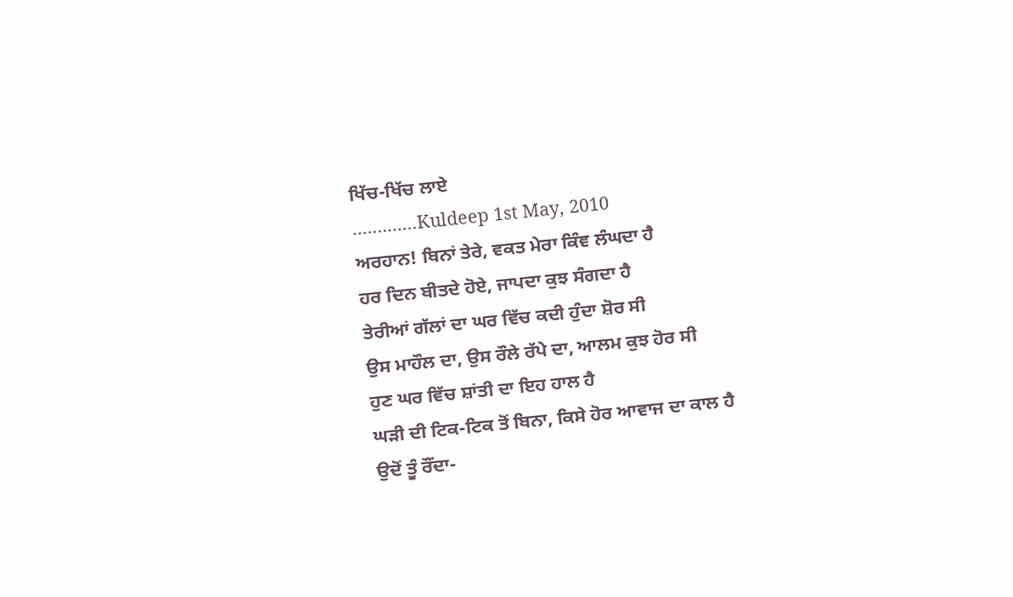ਖਿੱਚ-ਖਿੱਚ ਲਾਏ
.............Kuldeep 1st May, 2010
ਅਰਹਾਨ! ਬਿਨਾਂ ਤੇਰੇ, ਵਕਤ ਮੇਰਾ ਕਿੰਞ ਲੰਘਦਾ ਹੈ
ਹਰ ਦਿਨ ਬੀਤਦੇ ਹੋਏ, ਜਾਪਦਾ ਕੁਝ ਸੰਗਦਾ ਹੈ
ਤੇਰੀਆਂ ਗੱਲਾਂ ਦਾ ਘਰ ਵਿੱਚ ਕਦੀ ਹੁੰਦਾ ਸ਼ੋਰ ਸੀ
ਉਸ ਮਾਹੌਲ ਦਾ, ਉਸ ਰੌਲੇ ਰੱਪੇ ਦਾ, ਆਲਮ ਕੁਝ ਹੋਰ ਸੀ
ਹੁਣ ਘਰ ਵਿੱਚ ਸ਼ਾਂਤੀ ਦਾ ਇਹ ਹਾਲ ਹੈ
ਘੜੀ ਦੀ ਟਿਕ-ਟਿਕ ਤੋਂ ਬਿਨਾ, ਕਿਸੇ ਹੋਰ ਆਵਾਜ ਦਾ ਕਾਲ ਹੈ
ਉਦੋਂ ਤੂੰ ਰੌਂਦਾ-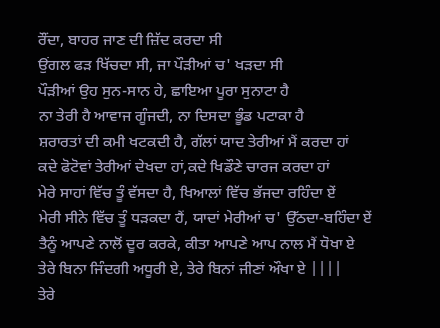ਰੌਂਦਾ, ਬਾਹਰ ਜਾਣ ਦੀ ਜ਼ਿੱਦ ਕਰਦਾ ਸੀ
ਉਂਗਲ ਫੜ ਖਿੱਚਦਾ ਸੀ, ਜਾ ਪੌੜੀਆਂ ਚ' ਖੜਦਾ ਸੀ
ਪੌੜੀਆਂ ਉਹ ਸੁਨ-ਸਾਨ ਹੇ, ਛਾਇਆ ਪੂਰਾ ਸੁਨਾਟਾ ਹੈ
ਨਾ ਤੇਰੀ ਹੈ ਆਵਾਜ ਗੂੰਜਦੀ, ਨਾ ਦਿਸਦਾ ਭੂੰਡ ਪਟਾਕਾ ਹੈ
ਸ਼ਰਾਰਤਾਂ ਦੀ ਕਮੀ ਖਟਕਦੀ ਹੈ, ਗੱਲਾਂ ਯਾਦ ਤੇਰੀਆਂ ਮੈਂ ਕਰਦਾ ਹਾਂ
ਕਦੇ ਫੋਟੋਵਾਂ ਤੇਰੀਆਂ ਦੇਖਦਾ ਹਾਂ,ਕਦੇ ਖਿਡੌਣੇ ਚਾਰਜ ਕਰਦਾ ਹਾਂ
ਮੇਰੇ ਸਾਹਾਂ ਵਿੱਚ ਤੂੰ ਵੱਸਦਾ ਹੈ, ਖਿਆਲਾਂ ਵਿੱਚ ਭੱਜਦਾ ਰਹਿੰਦਾ ਏਂ
ਮੇਰੀ ਸੀਨੇ ਵਿੱਚ ਤੂੰ ਧੜਕਦਾ ਹੈਂ, ਯਾਦਾਂ ਮੇਰੀਆਂ ਚ' ਉੱਠਦਾ-ਬਹਿੰਦਾ ਏਂ
ਤੈਨੂੰ ਆਪਣੇ ਨਾਲੋਂ ਦੂਰ ਕਰਕੇ, ਕੀਤਾ ਆਪਣੇ ਆਪ ਨਾਲ ਮੈਂ ਧੋਖਾ ਏ
ਤੇਰੇ ਬਿਨਾ ਜਿੰਦਗੀ ਅਧੂਰੀ ਏ, ਤੇਰੇ ਬਿਨਾਂ ਜੀਣਾਂ ਔਖਾ ਏ ||||
ਤੇਰੇ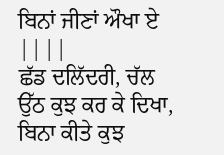ਬਿਨਾਂ ਜੀਣਾਂ ਔਖਾ ਏ ||||
ਛੱਡ ਦਲਿੱਦਰੀ, ਚੱਲ ਉੱਠ ਕੁਝ ਕਰ ਕੇ ਦਿਖਾ,
ਬਿਨਾ ਕੀਤੇ ਕੁਝ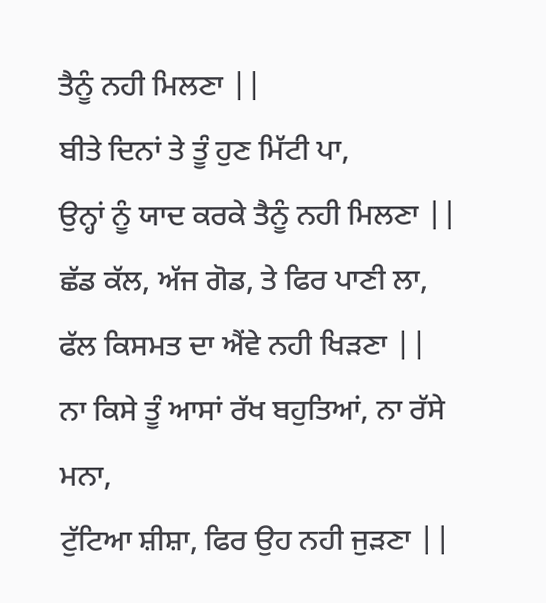ਤੈਨੂੰ ਨਹੀ ਮਿਲਣਾ ||
ਬੀਤੇ ਦਿਨਾਂ ਤੇ ਤੂੰ ਹੁਣ ਮਿੱਟੀ ਪਾ,
ਉਨ੍ਹਾਂ ਨੂੰ ਯਾਦ ਕਰਕੇ ਤੈਨੂੰ ਨਹੀ ਮਿਲਣਾ ||
ਛੱਡ ਕੱਲ, ਅੱਜ ਗੋਡ, ਤੇ ਫਿਰ ਪਾਣੀ ਲਾ,
ਫੱਲ ਕਿਸਮਤ ਦਾ ਐਂਵੇ ਨਹੀ ਖਿੜਣਾ ||
ਨਾ ਕਿਸੇ ਤੂੰ ਆਸਾਂ ਰੱਖ ਬਹੁਤਿਆਂ, ਨਾ ਰੱਸੇ ਮਨਾ,
ਟੁੱਟਿਆ ਸ਼ੀਸ਼ਾ, ਫਿਰ ਉਹ ਨਹੀ ਜੁੜਣਾ ||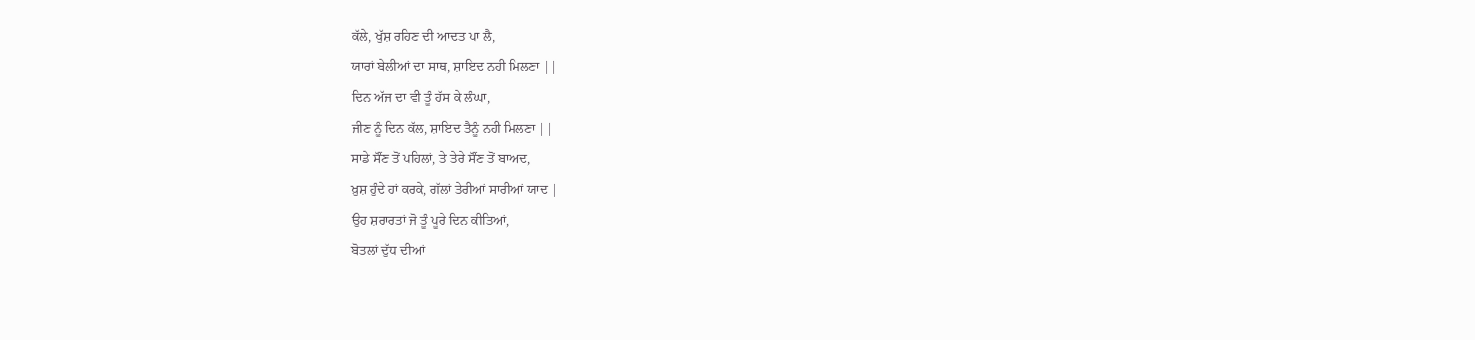ਕੱਲੇ, ਖੁੱਸ਼ ਰਹਿਣ ਦੀ ਆਦਤ ਪਾ ਲੈ,
ਯਾਰਾਂ ਬੇਲੀਆਂ ਦਾ ਸਾਥ, ਸ਼ਾਇਦ ਨਹੀ ਮਿਲਣਾ ||
ਦਿਨ ਅੱਜ ਦਾ ਵੀ ਤੂੰ ਹੱਸ ਕੇ ਲੰਘਾ,
ਜੀਣ ਨੂੰ ਦਿਨ ਕੱਲ, ਸ਼ਾਇਦ ਤੈਨੂੰ ਨਹੀ ਮਿਲਣਾ ||
ਸਾਡੇ ਸੌਂਣ ਤੋਂ ਪਹਿਲਾਂ, ਤੇ ਤੇਰੇ ਸੌਂਣ ਤੋਂ ਬਾਅਦ,
ਖ਼ੁਸ਼ ਹੁੰਦੇ ਹਾਂ ਕਰਕੇ, ਗੱਲਾਂ ਤੇਰੀਆਂ ਸਾਰੀਆਂ ਯਾਦ |
ਉਹ ਸ਼ਰਾਰਤਾਂ ਜੋ ਤੂੰ ਪੂਰੇ ਦਿਨ ਕੀਤਿਆਂ,
ਬੋਤਲਾਂ ਦੁੱਧ ਦੀਆਂ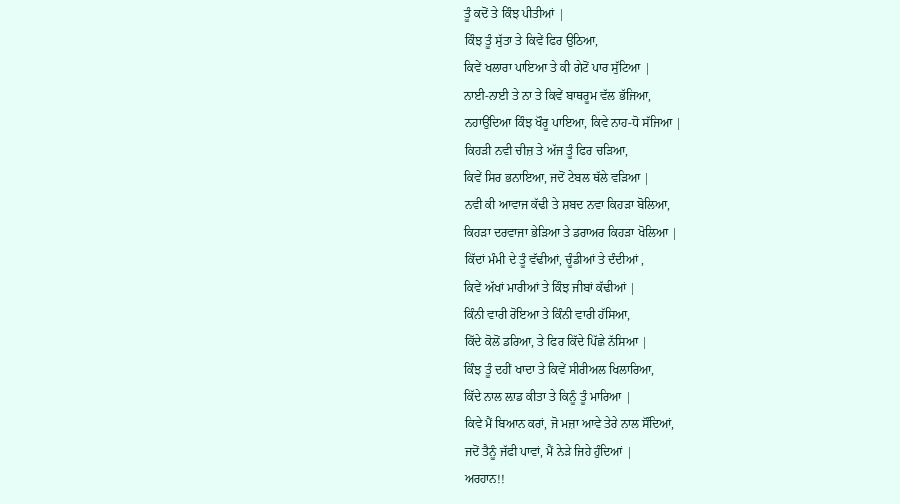ਤੂੰ ਕਦੋਂ ਤੇ ਕਿੰਝ ਪੀਤੀਆਂ |
ਕਿੰਝ ਤੂੰ ਸੁੱਤਾ ਤੇ ਕਿਵੇਂ ਫਿਰ ਉਠਿਆ,
ਕਿਵੇਂ ਖਲਾਰਾ ਪਾਇਆ ਤੇ ਕੀ ਗੇਟੋਂ ਪਾਰ ਸੁੱਟਿਆ |
ਨਾਈ-ਨਾਈ ਤੇ ਨਾ ਤੇ ਕਿਵੇਂ ਬਾਥਰੂਮ ਵੱਲ ਭੱਜਿਆ,
ਨਹਾਉਂਦਿਆ ਕਿੰਝ ਖੌਰੂ ਪਾਇਆ, ਕਿਵੇ ਨਾਹ-ਧੋ ਸੱਜਿਆ |
ਕਿਹੜੀ ਨਵੀ ਚੀਜ਼ ਤੇ ਅੱਜ ਤੂੰ ਫਿਰ ਚੜਿਆ,
ਕਿਵੇਂ ਸਿਰ ਭਨਾਇਆ, ਜਦੋਂ ਟੇਬਲ ਥੱਲੇ ਵੜਿਆ |
ਨਵੀ ਕੀ ਆਵਾਜ ਕੱਢੀ ਤੇ ਸ਼ਬਦ ਨਵਾ ਕਿਹੜਾ ਬੋਲਿਆ,
ਕਿਹੜਾ ਦਰਵਾਜਾ ਭੇੜਿਆ ਤੇ ਡਰਾਅਰ ਕਿਹੜਾ ਖੋਲਿਆ |
ਕਿੱਦਾਂ ਮੰਮੀ ਦੇ ਤੂੰ ਵੱਢੀਆਂ, ਚੂੰਡੀਆਂ ਤੇ ਦੰਦੀਆਂ ,
ਕਿਵੇਂ ਅੱਖਾਂ ਮਾਰੀਆਂ ਤੇ ਕਿੰਝ ਜੀਬਾਂ ਕੱਢੀਆਂ |
ਕਿੰਨੀ ਵਾਰੀ ਰੋਇਆ ਤੇ ਕਿੰਨੀ ਵਾਰੀ ਹੱਸਿਆ,
ਕਿੱਦੇ ਕੋਲੋਂ ਡਰਿਆ, ਤੇ ਫਿਰ ਕਿੱਦੇ ਪਿੱਛੇ ਨੱਸਿਆ |
ਕਿੰਝ ਤੂੰ ਦਹੀਂ ਖਾਦਾ ਤੇ ਕਿਵੇਂ ਸੀਰੀਅਲ ਖਿਲਾਰਿਆ,
ਕਿੱਦੇ ਨਾਲ ਲ਼ਾਡ ਕੀਤਾ ਤੇ ਕਿਨੂੰ ਤੂੰ ਮਾਰਿਆ |
ਕਿਵੇ ਮੈਂ ਬਿਆਨ ਕਰਾਂ, ਜੋ ਮਜ਼ਾ ਆਵੇ ਤੇਰੇ ਨਾਲ ਸੌਂਦਿਆਂ,
ਜਦੋਂ ਤੈਨੂੰ ਜੱਫੀ ਪਾਵਾਂ, ਮੈਂ ਨੇੜੇ ਜਿਹੇ ਹੁੰਦਿਆਂ |
ਅਰਹਾਨ!!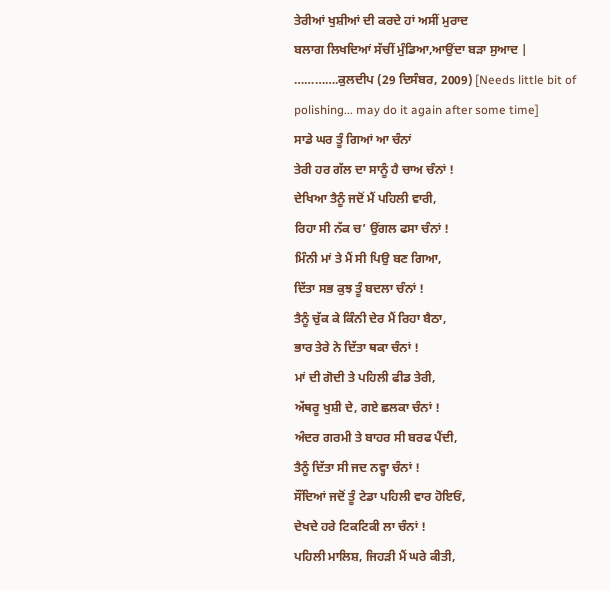ਤੇਰੀਆਂ ਖੁਸ਼ੀਆਂ ਦੀ ਕਰਦੇ ਹਾਂ ਅਸੀਂ ਮੁਰਾਦ
ਬਲਾਗ ਲਿਖਦਿਆਂ ਸੱਚੀਂ ਮੁੰਡਿਆ,ਆਉਂਦਾ ਬੜਾ ਸੁਆਦ |
………….ਕੁਲਦੀਪ (29 ਦਿਸੰਬਰ, 2009) [Needs little bit of polishing... may do it again after some time]
ਸਾਡੇ ਘਰ ਤੂੰ ਗਿਆਂ ਆ ਚੰਨਾਂ
ਤੇਰੀ ਹਰ ਗੱਲ ਦਾ ਸਾਨੂੰ ਹੈ ਚਾਅ ਚੰਨਾਂ !
ਦੇਖਿਆ ਤੈਨੂੰ ਜਦੋਂ ਮੈਂ ਪਹਿਲੀ ਵਾਰੀ,
ਰਿਹਾ ਸੀ ਨੱਕ ਚ’ ਉਂਗਲ ਫਸਾ ਚੰਨਾਂ !
ਮਿੰਨੀ ਮਾਂ ਤੇ ਮੈਂ ਸੀ ਪਿਉ ਬਣ ਗਿਆ,
ਦਿੱਤਾ ਸਭ ਕੁਝ ਤੂੰ ਬਦਲਾ ਚੰਨਾਂ !
ਤੈਨੂੰ ਚੁੱਕ ਕੇ ਕਿੰਨੀ ਦੇਰ ਮੈਂ ਰਿਹਾ ਬੈਠਾ,
ਭਾਰ ਤੇਰੇ ਨੇ ਦਿੱਤਾ ਥਕਾ ਚੰਨਾਂ !
ਮਾਂ ਦੀ ਗੋਦੀ ਤੇ ਪਹਿਲੀ ਫੀਡ ਤੇਰੀ,
ਅੱਥਰੂ ਖੁਸ਼ੀ ਦੇ, ਗਏ ਛਲਕਾ ਚੰਨਾਂ !
ਅੰਦਰ ਗਰਮੀ ਤੇ ਬਾਹਰ ਸੀ ਬਰਫ ਪੈਂਦੀ,
ਤੈਨੂੰ ਦਿੱਤਾ ਸੀ ਜਦ ਨਵ੍ਹਾ ਚੰਨਾਂ !
ਸੌਂਦਿਆਂ ਜਦੋਂ ਤੂੰ ਟੇਡਾ ਪਹਿਲੀ ਵਾਰ ਹੋਇਓਂ,
ਦੇਖਦੇ ਹਰੇ ਟਿਕਟਿਕੀ ਲਾ ਚੰਨਾਂ !
ਪਹਿਲੀ ਮਾਲਿਸ਼, ਜਿਹੜੀ ਮੈਂ ਘਰੇ ਕੀਤੀ,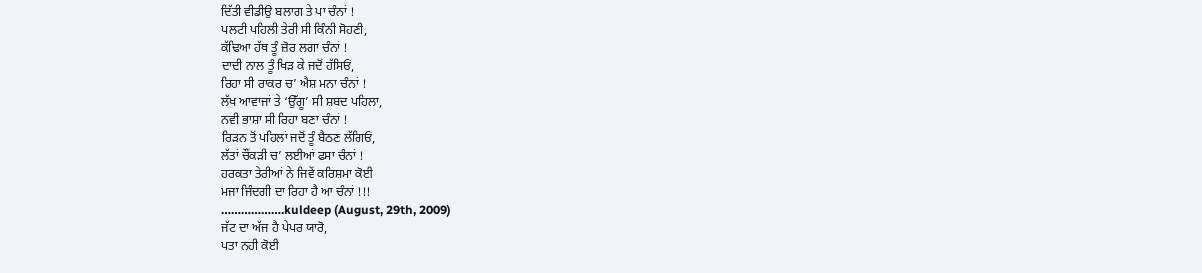ਦਿੱਤੀ ਵੀਡੀਉ ਬਲਾਗ ਤੇ ਪਾ ਚੰਨਾਂ !
ਪਲਟੀ ਪਹਿਲੀ ਤੇਰੀ ਸੀ ਕਿੰਨੀ ਸੋਹਣੀ,
ਕੱਢਿਆ ਹੱਥ ਤੂੰ ਜ਼ੋਰ ਲਗਾ ਚੰਨਾਂ !
ਦਾਦੀ ਨਾਲ ਤੂੰ ਖਿੜ ਕੇ ਜਦੋਂ ਹੱਸਿਓਂ,
ਰਿਹਾ ਸੀ ਰਾਕਰ ਚ’ ਐਸ਼ ਮਨਾ ਚੰਨਾਂ !
ਲੱਖ ਆਵਾਜਾਂ ਤੇ ‘ਉੱਗੂ’ ਸੀ ਸ਼ਬਦ ਪਹਿਲਾ,
ਨਵੀ ਭਾਸ਼ਾ ਸੀ ਰਿਹਾ ਬਣਾ ਚੰਨਾਂ !
ਰਿੜਨ ਤੋਂ ਪਹਿਲਾਂ ਜਦੋਂ ਤੂੰ ਬੈਠਣ ਲੱਗਿਓਂ,
ਲੱਤਾਂ ਚੌਂਕੜੀ ਚ’ ਲਈਆਂ ਫਸਾ ਚੰਨਾਂ !
ਹਰਕਤਾ ਤੇਰੀਆਂ ਨੇ ਜਿਵੇਂ ਕਰਿਸ਼ਮਾ ਕੋਈ
ਮਜਾ ਜਿੰਦਗੀ ਦਾ ਰਿਹਾ ਹੈ ਆ ਚੰਨਾਂ !!!
……………….kuldeep (August, 29th, 2009)
ਜੱਟ ਦਾ ਅੱਜ ਹੈ ਪੇਪਰ ਯਾਰੋ,
ਪਤਾ ਨਹੀ ਕੋਈ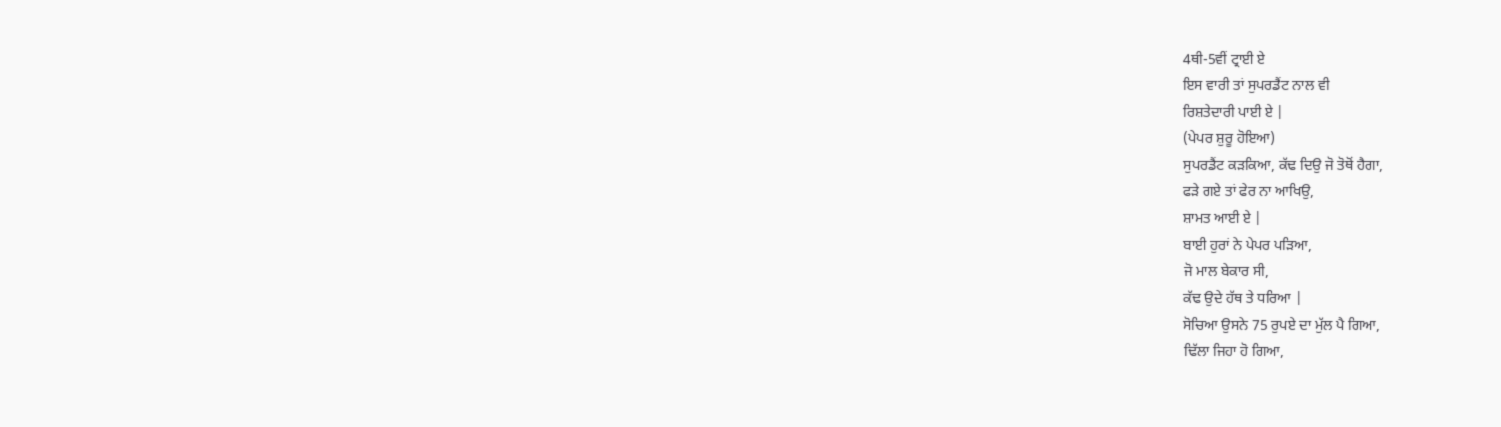4ਥੀ-5ਵੀਂ ਟ੍ਰਾਈ ਏ
ਇਸ ਵਾਰੀ ਤਾਂ ਸੁਪਰਡੈਂਟ ਨਾਲ ਵੀ
ਰਿਸ਼ਤੇਦਾਰੀ ਪਾਈ ਏ |
(ਪੇਪਰ ਸ਼ੁਰੂ ਹੋਇਆ)
ਸੁਪਰਡੈਂਟ ਕੜਕਿਆ, ਕੱਢ ਦਿਉ ਜੋ ਤੋਥੋਂ ਹੈਗਾ,
ਫੜੇ ਗਏ ਤਾਂ ਫੇਰ ਨਾ ਆਖਿਉ,
ਸ਼ਾਮਤ ਆਈ ਏ |
ਬਾਈ ਹੁਰਾਂ ਨੇ ਪੇਪਰ ਪੜਿਆ,
ਜੋ ਮਾਲ ਬੇਕਾਰ ਸੀ,
ਕੱਢ ਉਦੇ ਹੱਥ ਤੇ ਧਰਿਆ |
ਸੋਚਿਆ ਉਸਨੇ 75 ਰੁਪਏ ਦਾ ਮੁੱਲ ਪੈ ਗਿਆ,
ਢਿੱਲਾ ਜਿਹਾ ਹੋ ਗਿਆ,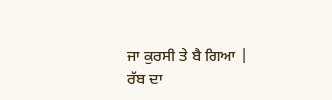ਜਾ ਕੁਰਸੀ ਤੇ ਬੈ ਗਿਆ |
ਰੱਬ ਦਾ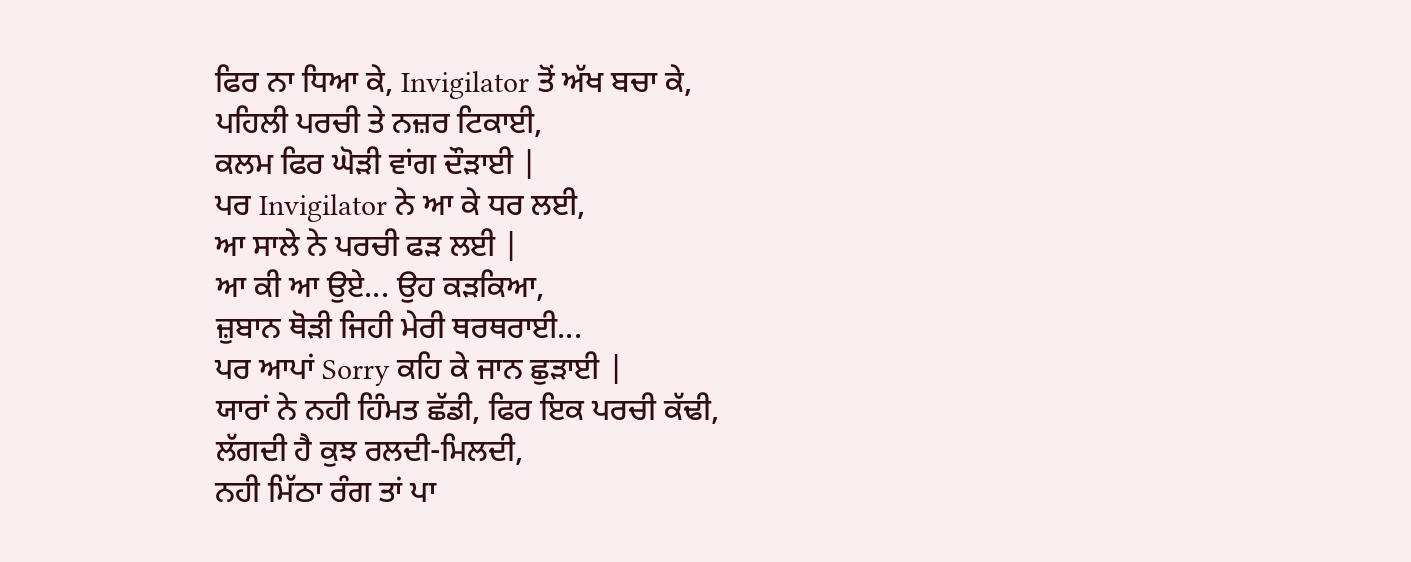ਫਿਰ ਨਾ ਧਿਆ ਕੇ, Invigilator ਤੋਂ ਅੱਖ ਬਚਾ ਕੇ,
ਪਹਿਲੀ ਪਰਚੀ ਤੇ ਨਜ਼ਰ ਟਿਕਾਈ,
ਕਲਮ ਫਿਰ ਘੋੜੀ ਵਾਂਗ ਦੌੜਾਈ |
ਪਰ Invigilator ਨੇ ਆ ਕੇ ਧਰ ਲਈ,
ਆ ਸਾਲੇ ਨੇ ਪਰਚੀ ਫੜ ਲਈ |
ਆ ਕੀ ਆ ਉਏ... ਉਹ ਕੜਕਿਆ,
ਜ਼ੁਬਾਨ ਥੋੜੀ ਜਿਹੀ ਮੇਰੀ ਥਰਥਰਾਈ...
ਪਰ ਆਪਾਂ Sorry ਕਹਿ ਕੇ ਜਾਨ ਛੁੜਾਈ |
ਯਾਰਾਂ ਨੇ ਨਹੀ ਹਿੰਮਤ ਛੱਡੀ, ਫਿਰ ਇਕ ਪਰਚੀ ਕੱਢੀ,
ਲੱਗਦੀ ਹੈ ਕੁਝ ਰਲਦੀ-ਮਿਲਦੀ,
ਨਹੀ ਮਿੱਠਾ ਰੰਗ ਤਾਂ ਪਾ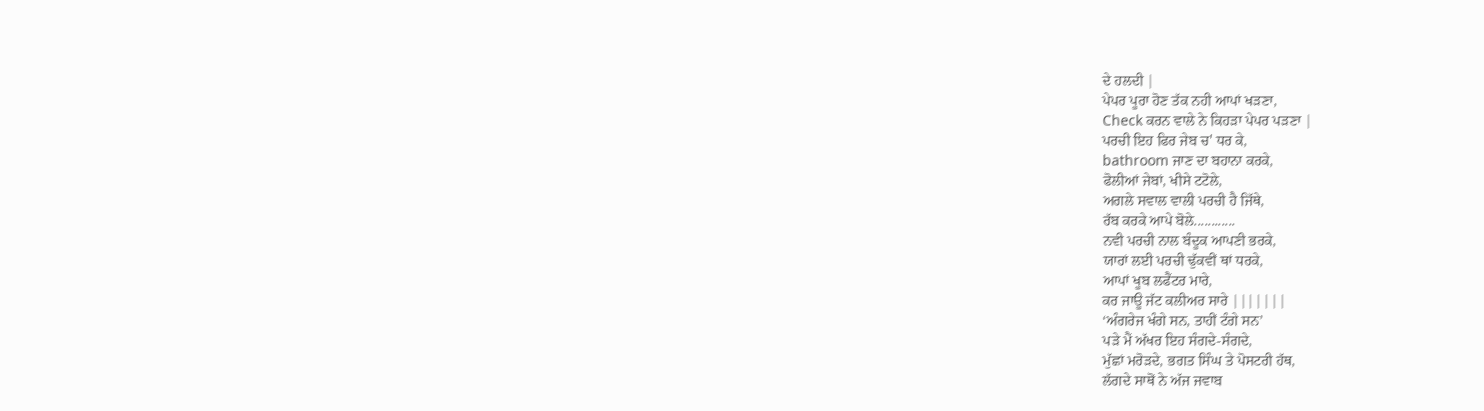ਦੇ ਹਲਦੀ |
ਪੇਪਰ ਪੂਰਾ ਹੋਣ ਤੱਕ ਨਹੀ ਆਪਾਂ ਖੜਣਾ,
Check ਕਰਨ ਵਾਲੇ ਨੇ ਕਿਹੜਾ ਪੇਪਰ ਪੜਣਾ |
ਪਰਚੀ ਇਹ ਫਿਰ ਜੇਬ ਚ' ਧਰ ਕੇ,
bathroom ਜਾਣ ਦਾ ਬਹਾਨਾ ਕਰਕੇ,
ਫੋਲੀਆਂ ਜੇਬਾਂ, ਖੀਸੇ ਟਟੋਲੇ,
ਅਗਲੇ ਸਵਾਲ ਵਾਲੀ ਪਰਚੀ ਹੈ ਜਿੱਥੇ,
ਰੱਬ ਕਰਕੇ ਆਪੇ ਬੋਲੇ............
ਨਵੀ ਪਰਚੀ ਨਾਲ ਬੰਦੂਕ ਆਪਣੀ ਭਰਕੇ,
ਯਾਰਾਂ ਲਈ ਪਰਚੀ ਢੁੱਕਵੀਂ ਥਾਂ ਧਰਕੇ,
ਆਪਾਂ ਖੂਬ ਲਫੈਂਟਰ ਮਾਰੇ,
ਕਰ ਜਾਊ ਜੱਟ ਕਲੀਅਰ ਸਾਰੇ |||||||
‘ਅੰਗਰੇਜ ਖੰਗੇ ਸਨ, ਤਾਹੀਂ ਟੰਗੇ ਸਨ’
ਪੜੇ ਮੈਂ ਅੱਖਰ ਇਹ ਸੰਗਦੇ-ਸੰਗਦੇ,
ਮੁੱਛਾਂ ਮਰੋੜਦੇ, ਭਗਤ ਸਿੰਘ ਤੇ ਪੋਸਟਰੀ ਹੱਥ,
ਲੱਗਦੇ ਸਾਥੋਂ ਨੇ ਅੱਜ ਜਵਾਬ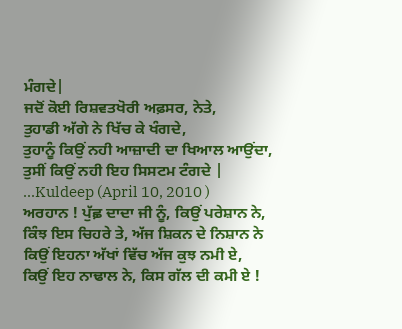ਮੰਗਦੇ|
ਜਦੋਂ ਕੋਈ ਰਿਸ਼ਵਤਖੋਰੀ ਅਫ਼ਸਰ, ਨੇਤੇ,
ਤੁਹਾਡੀ ਅੱਗੇ ਨੇ ਖਿੱਚ ਕੇ ਖੰਗਦੇ,
ਤੁਹਾਨੂੰ ਕਿਉਂ ਨਹੀ ਆਜ਼ਾਦੀ ਦਾ ਖਿਆਲ ਆਉਂਦਾ,
ਤੁਸੀਂ ਕਿਉਂ ਨਹੀ ਇਹ ਸਿਸਟਮ ਟੰਗਦੇ |
...Kuldeep (April 10, 2010 )
ਅਰਹਾਨ ! ਪੁੱਛ਼ ਦਾਦਾ ਜੀ ਨੂੰ, ਕਿਉਂ ਪਰੇਸ਼ਾਨ ਨੇ,
ਕਿੰਝ ਇਸ ਚਿਹਰੇ ਤੇ, ਅੱਜ ਸ਼ਿਕਨ ਦੇ ਨਿਸ਼ਾਨ ਨੇ
ਕਿਉਂ ਇਹਨਾ ਅੱਖਾਂ ਵਿੱਚ ਅੱਜ ਕੁਝ ਨਮੀ ਏ,
ਕਿਉਂ ਇਹ ਨਾਢਾਲ ਨੇ, ਕਿਸ ਗੱਲ ਦੀ ਕਮੀ ਏ !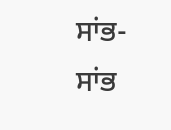ਸਾਂਭ-ਸਾਂਭ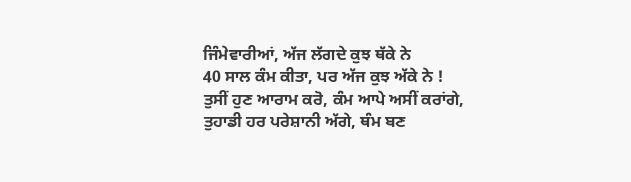ਜਿੰਮੇਵਾਰੀਆਂ, ਅੱਜ ਲੱਗਦੇ ਕੁਝ ਥੱਕੇ ਨੇ
40 ਸਾਲ ਕੰਮ ਕੀਤਾ, ਪਰ ਅੱਜ ਕੁਝ ਅੱਕੇ ਨੇ !
ਤੁਸੀਂ ਹੁਣ ਆਰਾਮ ਕਰੋ, ਕੰਮ ਆਪੇ ਅਸੀਂ ਕਰਾਂਗੇ,
ਤੁਹਾਡੀ ਹਰ ਪਰੇਸ਼ਾਨੀ ਅੱਗੇ, ਥੰਮ ਬਣ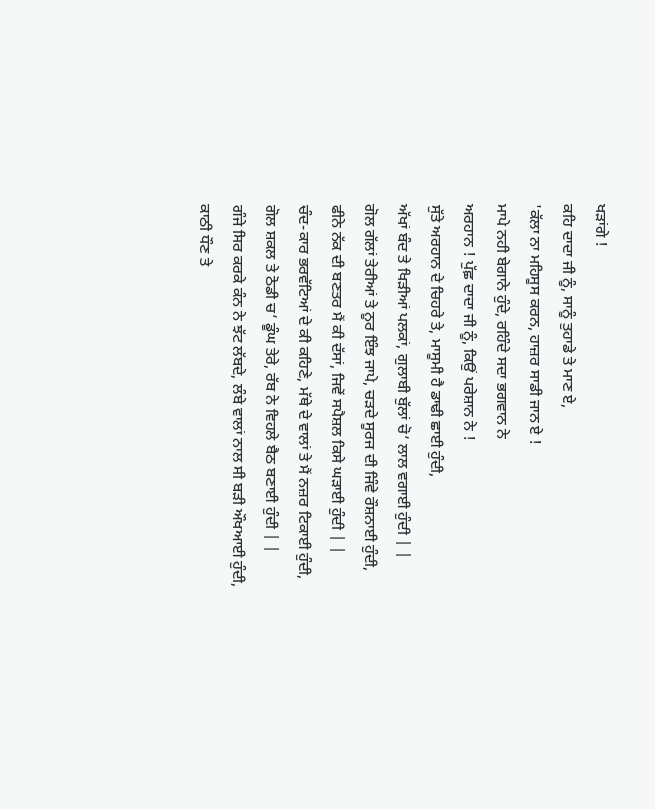ਖੜਾਂਗੇ !
ਕਹਿ ਦਾਦਾ ਜੀ ਨੂੰ, ਸਾਨੂੰ ਤੁਹਾਡੇ ਤੇ ਮਾਣ ਏ,
'ਕੱਲਾ ਨਾ ਮਹਿਸੂਸ ਕਰਨ, ਹਾਜ਼ਰ ਸਾਡੀ ਜਾਨ ਏ !
ਮਾਪੇ ਨਹੀ ਬੇਗਾਨੇ ਹੁੰਦੇ, ਰਹਿੰਦੇ ਸਦਾ ਭਗਵਾਨ ਨੇ
ਅਰਹਾਨ ! ਪੁੱਛ਼ ਦਾਦਾ ਜੀ ਨੂੰ, ਕਿਉਂ ਪਰੇਸ਼ਾਨ ਨੇ !
ਸੁੱਤੇ ਅਰਹਾਨ ਦੇ ਚਿਹਰੇ ਤੇ, ਮਾਸੂਮੀ ਹੈ ਡਾਢੀ ਛਾਈ ਹੁੰਦੀ,
ਅੱਖਾਂ ਬੰਦ ਤੇ ਖਿੜੀਆਂ ਪਲਕਾਂ, ਗੁਲਾਬੀ ਬੁੱਲਾਂ ਚੋ’ ਲਾਲ ਵਗਾਈ ਹੁੰਦੀ | |
ਗੋਲ ਗੱਲਾਂ ਤੇਰੀਆਂ ਤੇ ਨੂਰ ਇੰਝ ਜਾਪੇ, ਚੜਦੇ ਸੂਰਜ ਦੀ ਜਿੰਵੇ ਰੌਸ਼ਨਾਈ ਹੁੰਦੀ,
ਫੀਨੇ ਨੱਕ ਦੀ ਬਣਤਰ ਮੈਂ ਕੀ ਦੱਸਾਂ, ਜਿਵੇਂ ਸਪੈਸ਼ਲ ਕਿਸੇ ਘੜਾਈ ਹੁੰਦੀ | |
ਚੰਦ-ਕਾਰ ਭਰਵੱਟਿਆਂ ਦੇ ਕੀ ਕਹਿਣੇ, ਮੱਥੇ ਦੇ ਵਾਲਾਂ ਤੇ ਮੈਂ ਨਜ਼ਰ ਟਿਕਾਈ ਹੁੰਦੀ,
ਗੋਲ ਸ਼ਕਲ ਤੇ ਠੋਡੀ ਚ’ ਡੂੰਘ ਤੇਰੇ, ਰੱਬ ਨੇ ਵਿਹਲੇ ਬੈਠ ਬਣਾਈ ਹੁੰਦੀ | |
ਗੰਜੇ ਸਿਰ ਕਰਕੇ ਕੰਨ ਨੇ ਝੱਟ ਲੱਬਦੇ, ਲੰਬੇ ਵਾਲਾਂ ਨਾਲ ਸੀ ਬੜੀ ਔਖਆਈ ਹੁੰਦੀ,
ਕਾਠੀ ਧੌਣ ਤੇ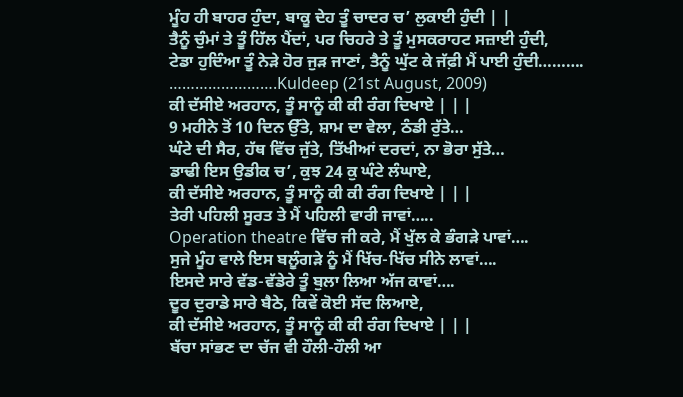ਮੂੰਹ ਹੀ ਬਾਹਰ ਹੁੰਦਾ, ਬਾਕੂ ਦੇਹ ਤੂੰ ਚਾਦਰ ਚ’ ਲੁਕਾਈ ਹੁੰਦੀ | |
ਤੈਨੂੰ ਚੁੰਮਾਂ ਤੇ ਤੂੰ ਹਿੱਲ ਪੈਂਦਾਂ, ਪਰ ਚਿਹਰੇ ਤੇ ਤੂੰ ਮੁਸਕਰਾਹਟ ਸਜ਼ਾਈ ਹੁੰਦੀ,
ਟੇਡਾ ਹੁਦਿੰਆ ਤੂੰ ਨੇੜੇ ਹੋਰ ਜੁੜ ਜਾਣਾਂ, ਤੈਨੂੰ ਘੁੱਟ ਕੇ ਜੱਫ਼ੀ ਮੈਂ ਪਾਈ ਹੁੰਦੀ……….
…………………….Kuldeep (21st August, 2009)
ਕੀ ਦੱਸੀਏ ਅਰਹਾਨ, ਤੂੰ ਸਾਨੂੰ ਕੀ ਕੀ ਰੰਗ ਦਿਖਾਏ | | |
9 ਮਹੀਨੇ ਤੋਂ 10 ਦਿਨ ਉੱਤੇ, ਸ਼ਾਮ ਦਾ ਵੇਲਾ, ਠੰਡੀ ਰੁੱਤੇ…
ਘੰਟੇ ਦੀ ਸੈਰ, ਹੱਥ ਵਿੱਚ ਜੁੱਤੇ, ਤਿੱਖੀਆਂ ਦਰਦਾਂ, ਨਾ ਭੋਰਾ ਸੁੱਤੇ…
ਡਾਢੀ ਇਸ ਉਡੀਕ ਚ’, ਕੁਝ 24 ਕੁ ਘੰਟੇ ਲੰਘਾਏ,
ਕੀ ਦੱਸੀਏ ਅਰਹਾਨ, ਤੂੰ ਸਾਨੂੰ ਕੀ ਕੀ ਰੰਗ ਦਿਖਾਏ | | |
ਤੇਰੀ ਪਹਿਲੀ ਸੂਰਤ ਤੇ ਮੈਂ ਪਹਿਲੀ ਵਾਰੀ ਜਾਵਾਂ…..
Operation theatre ਵਿੱਚ ਜੀ ਕਰੇ, ਮੈਂ ਖੁੱਲ ਕੇ ਭੰਗੜੇ ਪਾਵਾਂ….
ਸੁਜੇ ਮੂੰਹ ਵਾਲੇ ਇਸ ਬਲੂੰਗੜੇ ਨੂੰ ਮੈਂ ਖਿੱਚ-ਖਿੱਚ ਸੀਨੇ ਲਾਵਾਂ….
ਇਸਦੇ ਸਾਰੇ ਵੱਡ-ਵੱਡੇਰੇ ਤੂੰ ਬੁਲਾ ਲਿਆ ਅੱਜ ਕਾਵਾਂ….
ਦੂਰ ਦੁਰਾਡੇ ਸਾਰੇ ਬੈਠੇ, ਕਿਵੇਂ ਕੋਈ ਸੱਦ ਲਿਆਏ,
ਕੀ ਦੱਸੀਏ ਅਰਹਾਨ, ਤੂੰ ਸਾਨੂੰ ਕੀ ਕੀ ਰੰਗ ਦਿਖਾਏ | | |
ਬੱਚਾ ਸਾਂਭਣ ਦਾ ਚੱਜ ਵੀ ਹੌਲੀ-ਹੌਲੀ ਆ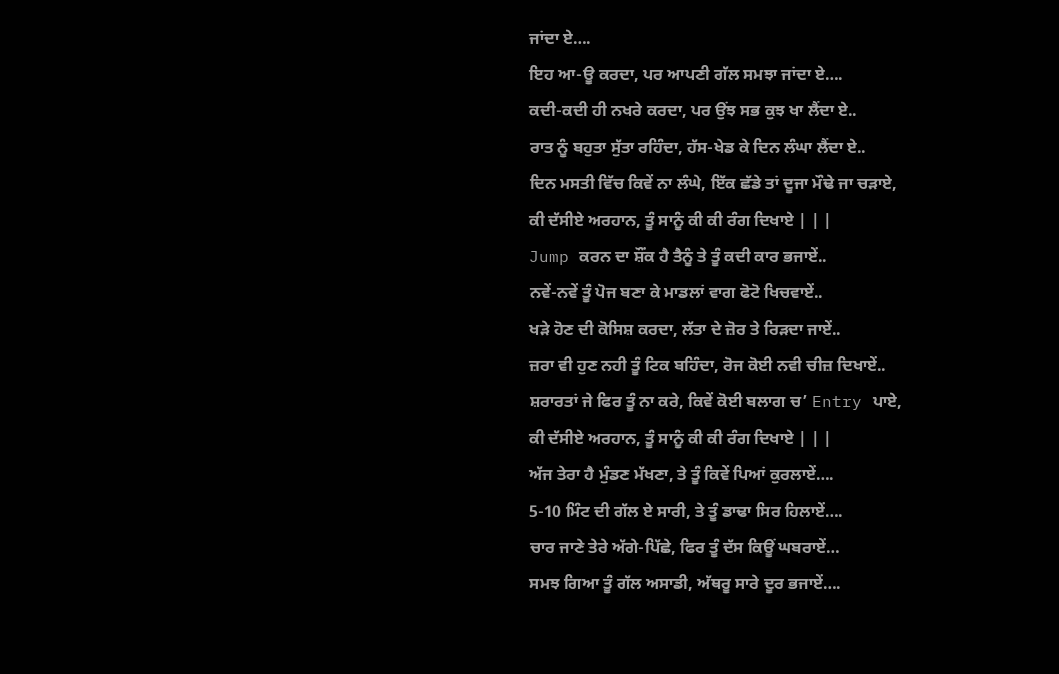ਜਾਂਦਾ ਏ….
ਇਹ ਆ-ਊ ਕਰਦਾ, ਪਰ ਆਪਣੀ ਗੱਲ ਸਮਝਾ ਜਾਂਦਾ ਏ….
ਕਦੀ-ਕਦੀ ਹੀ ਨਖਰੇ ਕਰਦਾ, ਪਰ ਉਂਝ ਸਭ ਕੁਝ ਖਾ ਲੈਂਦਾ ਏ..
ਰਾਤ ਨੂੰ ਬਹੁਤਾ ਸੁੱਤਾ ਰਹਿੰਦਾ, ਹੱਸ-ਖੇਡ ਕੇ ਦਿਨ ਲੰਘਾ ਲੈਂਦਾ ਏ..
ਦਿਨ ਮਸਤੀ ਵਿੱਚ ਕਿਵੇਂ ਨਾ ਲੰਘੇ, ਇੱਕ ਛੱਡੇ ਤਾਂ ਦੂਜਾ ਮੌਢੇ ਜਾ ਚੜਾਏ,
ਕੀ ਦੱਸੀਏ ਅਰਹਾਨ, ਤੂੰ ਸਾਨੂੰ ਕੀ ਕੀ ਰੰਗ ਦਿਖਾਏ | | |
Jump ਕਰਨ ਦਾ ਸ਼ੌਂਕ ਹੈ ਤੈਨੂੰ ਤੇ ਤੂੰ ਕਦੀ ਕਾਰ ਭਜਾਏਂ..
ਨਵੇਂ-ਨਵੇਂ ਤੂੰ ਪੋਜ ਬਣਾ ਕੇ ਮਾਡਲਾਂ ਵਾਗ ਫੋਟੋ ਖਿਚਵਾਏਂ..
ਖੜੇ ਹੋਣ ਦੀ ਕੋਸਿਸ਼ ਕਰਦਾ, ਲੱਤਾ ਦੇ ਜ਼ੋਰ ਤੇ ਰਿੜਦਾ ਜਾਏਂ..
ਜ਼ਰਾ ਵੀ ਹੁਣ ਨਹੀ ਤੂੰ ਟਿਕ ਬਹਿੰਦਾ, ਰੋਜ ਕੋਈ ਨਵੀ ਚੀਜ਼ ਦਿਖਾਏਂ..
ਸ਼ਰਾਰਤਾਂ ਜੇ ਫਿਰ ਤੂੰ ਨਾ ਕਰੇ, ਕਿਵੇਂ ਕੋਈ ਬਲਾਗ ਚ’ Entry ਪਾਏ,
ਕੀ ਦੱਸੀਏ ਅਰਹਾਨ, ਤੂੰ ਸਾਨੂੰ ਕੀ ਕੀ ਰੰਗ ਦਿਖਾਏ | | |
ਅੱਜ ਤੇਰਾ ਹੈ ਮੁੰਡਣ ਮੱਖਣਾ, ਤੇ ਤੂੰ ਕਿਵੇਂ ਪਿਆਂ ਕੁਰਲਾਏਂ….
5-10 ਮਿੰਟ ਦੀ ਗੱਲ ਏ ਸਾਰੀ, ਤੇ ਤੂੰ ਡਾਢਾ ਸਿਰ ਹਿਲਾਏਂ….
ਚਾਰ ਜਾਣੇ ਤੇਰੇ ਅੱਗੇ-ਪਿੱਛੇ, ਫਿਰ ਤੂੰ ਦੱਸ ਕਿਊਂ ਘਬਰਾਏਂ…
ਸਮਝ ਗਿਆ ਤੂੰ ਗੱਲ ਅਸਾਡੀ, ਅੱਥਰੂ ਸਾਰੇ ਦੂਰ ਭਜਾਏਂ….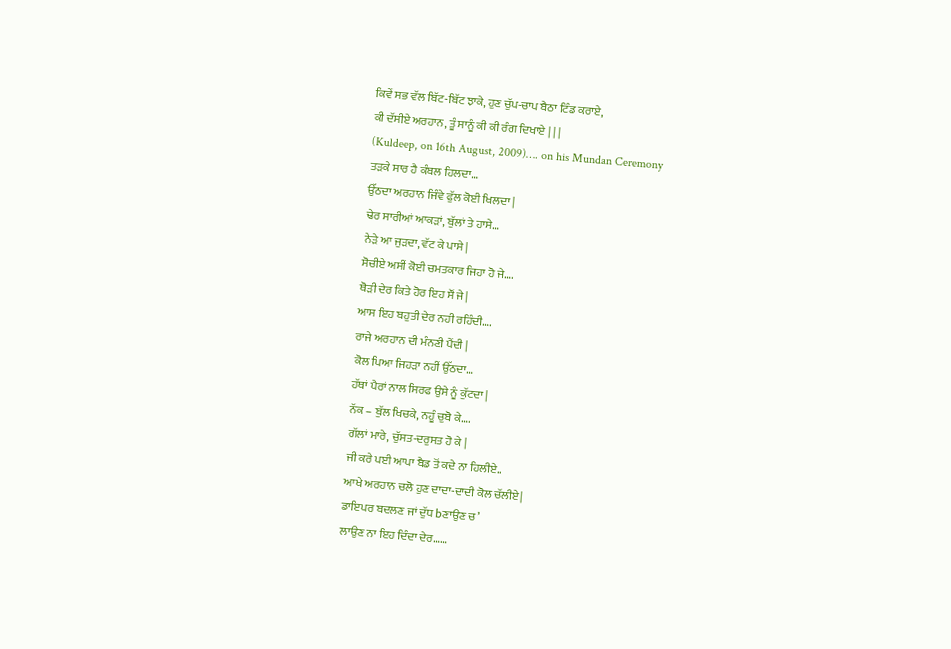ਕਿਵੇਂ ਸਭ ਵੱਲ ਬਿੱਟ-ਬਿੱਟ ਝਾਕੇ, ਹੁਣ ਚੁੱਪ-ਚਾਪ ਬੈਠਾ ਟਿੰਡ ਕਰਾਏ,
ਕੀ ਦੱਸੀਏ ਅਰਹਾਨ, ਤੂੰ ਸਾਨੂੰ ਕੀ ਕੀ ਰੰਗ ਦਿਖਾਏ | | |
(Kuldeep, on 16th August, 2009)…. on his Mundan Ceremony
ਤੜਕੇ ਸਾਰ ਹੈ ਕੰਬਲ ਹਿਲਦਾ…
ਉੱਠਦਾ ਅਰਹਾਨ ਜਿੰਵੇ ਫੁੱਲ ਕੋਈ ਖਿਲਦਾ |
ਢੇਰ ਸਾਰੀਆਂ ਆਕੜਾਂ, ਬੁੱਲਾਂ ਤੇ ਹਾਸੇ…
ਨੇੜੇ ਆ ਜੁੜਦਾ, ਵੱਟ ਕੇ ਪਾਸੇ |
ਸੋਚੀਏ ਅਸੀਂ ਕੋਈ ਚਮਤਕਾਰ ਜਿਹਾ ਹੋ ਜੇ….
ਥੋੜੀ ਦੇਰ ਕਿਤੇ ਹੋਰ ਇਹ ਸੌਂ ਜੇ|
ਆਸ ਇਹ ਬਹੁਤੀ ਦੇਰ ਨਹੀ ਰਹਿੰਦੀ….
ਰਾਜੇ ਅਰਹਾਨ ਦੀ ਮੰਨਣੀ ਪੈਂਦੀ |
ਕੋਲ ਪਿਆ ਜਿਹੜਾ ਨਹੀਂ ਉੱਠਦਾ…
ਹੱਥਾਂ ਪੈਰਾਂ ਨਾਲ ਸਿਰਫ ਉਸੇ ਨੂੰ ਕੁੱਟਦਾ |
ਨੱਕ – ਬੁੱਲ ਖਿਚਕੇ, ਨਹੂੰ ਚੁਬੋ ਕੇ….
ਗੱਲਾਂ ਮਾਰੇ, ਚੁੱਸਤ-ਦਰੁਸਤ ਹੋ ਕੇ |
ਜੀ ਕਰੇ ਪਈ ਆਪਾ ਬੈਡ ਤੋਂ ਕਦੇ ਨਾ ਹਿਲੀਏ..
ਆਖੇ ਅਰਹਾਨ ਚਲੋ ਹੁਣ ਦਾਦਾ-ਦਾਦੀ ਕੋਲ ਚੱਲੀਏ|
ਡਾਇਪਰ ਬਦਲਣ ਜਾਂ ਦੁੱਧ bਣਾਉਣ ਚ’
ਲਾਉਣ ਨਾ ਇਹ ਦਿੰਦਾ ਦੇਰ……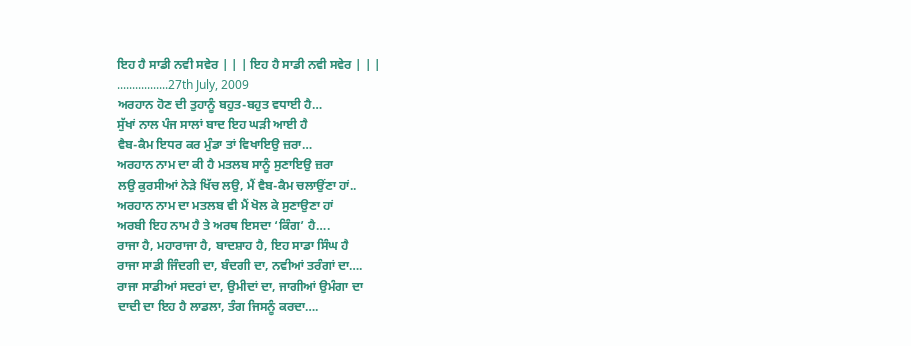ਇਹ ਹੈ ਸਾਡੀ ਨਵੀ ਸਵੇਰ | | | ਇਹ ਹੈ ਸਾਡੀ ਨਵੀ ਸਵੇਰ | | |
.................27th July, 2009
ਅਰਹਾਨ ਹੋਣ ਦੀ ਤੁਹਾਨੂੰ ਬਹੁਤ-ਬਹੁਤ ਵਧਾਈ ਹੈ…
ਸੁੱਖਾਂ ਨਾਲ ਪੰਜ ਸਾਲਾਂ ਬਾਦ ਇਹ ਘੜੀ ਆਈ ਹੈ
ਵੈਬ-ਕੈਮ ਇਧਰ ਕਰ ਮੁੰਡਾ ਤਾਂ ਵਿਖਾਇਉ ਜ਼ਰਾ…
ਅਰਹਾਨ ਨਾਮ ਦਾ ਕੀ ਹੈ ਮਤਲਬ ਸਾਨੂੰ ਸੁਣਾਇਉ ਜ਼ਰਾ
ਲਉ ਕੁਰਸੀਆਂ ਨੇੜੇ ਖਿੱਚ ਲਉ, ਮੈਂ ਵੈਬ-ਕੈਮ ਚਲਾਉਂਣਾ ਹਾਂ..
ਅਰਹਾਨ ਨਾਮ ਦਾ ਮਤਲਬ ਵੀ ਮੈਂ ਖੋਲ ਕੇ ਸੁਣਾਉਣਾ ਹਾਂ
ਅਰਬੀ ਇਹ ਨਾਮ ਹੈ ਤੇ ਅਰਥ ਇਸਦਾ ‘ਕਿੰਗ’ ਹੈ….
ਰਾਜਾ ਹੈ, ਮਹਾਰਾਜਾ ਹੈ, ਬਾਦਸ਼ਾਹ ਹੈ, ਇਹ ਸਾਡਾ ਸਿੰਘ ਹੈ
ਰਾਜਾ ਸਾਡੀ ਜਿੰਦਗੀ ਦਾ, ਬੰਦਗੀ ਦਾ, ਨਵੀਆਂ ਤਰੰਗਾਂ ਦਾ….
ਰਾਜਾ ਸਾਡੀਆਂ ਸਦਰਾਂ ਦਾ, ਉਮੀਦਾਂ ਦਾ, ਜਾਗੀਆਂ ਉਮੰਗਾ ਦਾ
ਦਾਦੀ ਦਾ ਇਹ ਹੈ ਲਾਡਲਾ, ਤੰਗ ਜਿਸਨੂੰ ਕਰਦਾ….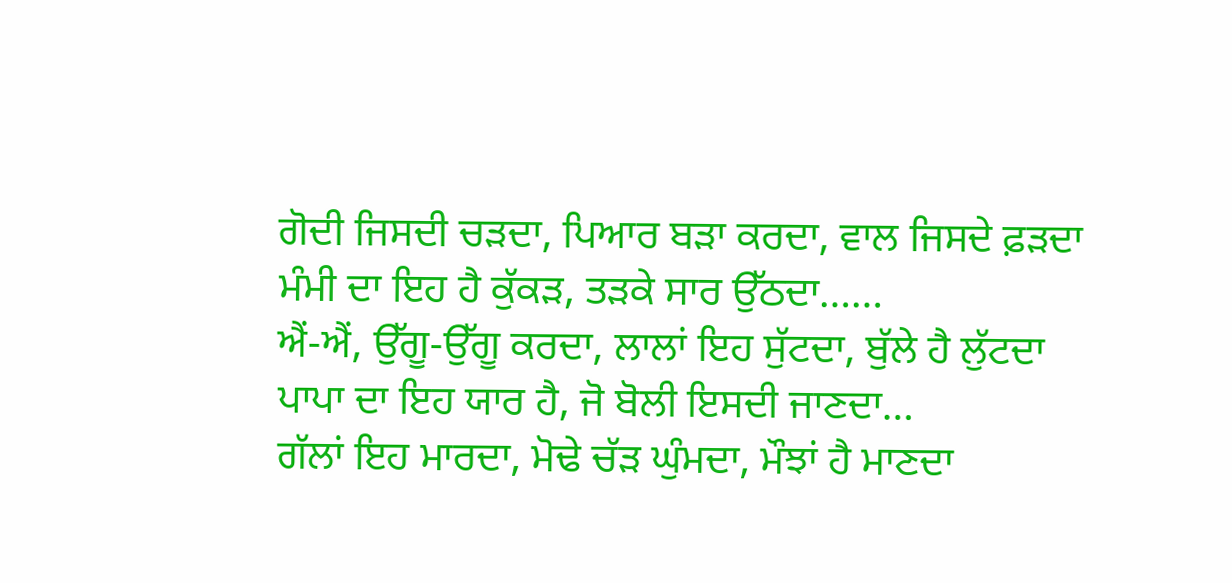ਗੋਦੀ ਜਿਸਦੀ ਚੜਦਾ, ਪਿਆਰ ਬੜਾ ਕਰਦਾ, ਵਾਲ ਜਿਸਦੇ ਫ਼ੜਦਾ
ਮੰਮੀ ਦਾ ਇਹ ਹੈ ਕੁੱਕੜ, ਤੜਕੇ ਸਾਰ ਉੱਠਦਾ……
ਐਂ-ਐਂ, ਉੱਗੂ-ਉੱਗੂ ਕਰਦਾ, ਲਾਲਾਂ ਇਹ ਸੁੱਟਦਾ, ਬੁੱਲੇ ਹੈ ਲੁੱਟਦਾ
ਪਾਪਾ ਦਾ ਇਹ ਯਾਰ ਹੈ, ਜੋ ਬੋਲੀ ਇਸਦੀ ਜਾਣਦਾ…
ਗੱਲਾਂ ਇਹ ਮਾਰਦਾ, ਮੋਢੇ ਚੱੜ ਘੁੰਮਦਾ, ਮੌਝਾਂ ਹੈ ਮਾਣਦਾ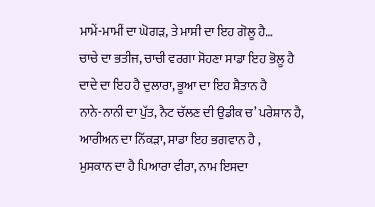ਮਾਮੇਂ-ਮਾਮੀਂ ਦਾ ਘੋਗੜ, ਤੇ ਮਾਸੀ ਦਾ ਇਹ ਗੋਲੂ ਹੈ…
ਚਾਚੇ ਦਾ ਭਤੀਜ, ਚਾਚੀ ਵਰਗਾ ਸੋਹਣਾ ਸਾਡਾ ਇਹ ਭੋਲੂ ਹੈ
ਦਾਦੇ ਦਾ ਇਹ ਹੈ ਦੁਲਾਰਾ, ਭੂਆ ਦਾ ਇਹ ਸ਼ੈਤਾਨ ਹੈ
ਨਾਨੇ-ਨਾਨੀ ਦਾ ਪੁੱਤ, ਨੈਟ ਚੱਲਣ ਦੀ ਉਡੀਕ ਚ’ ਪਰੇਸ਼ਾਨ ਹੈ,
ਆਰੀਅਨ ਦਾ ਨਿੱਕੜਾ, ਸਾਡਾ ਇਹ ਭਗਵਾਨ ਹੈ ,
ਮੁਸਕਾਨ ਦਾ ਹੈ ਪਿਆਰਾ ਵੀਰਾ, ਨਾਮ ਇਸਦਾ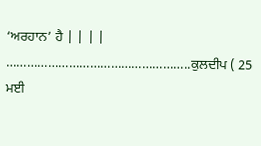‘ਅਰਹਾਨ’ ਹੈ | | | |
……………………………………………..ਕੁਲਦੀਪ ( 25 ਮਈ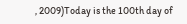, 2009)Today is the 100th day of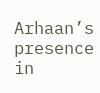Arhaan’s presence in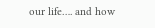our life…. and how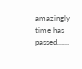amazingly time has passed……